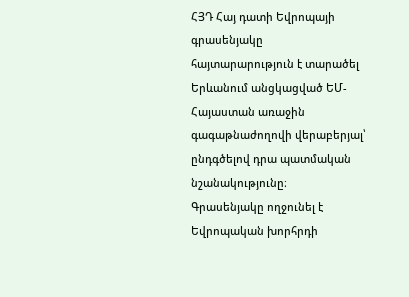ՀՅԴ Հայ դատի Եվրոպայի գրասենյակը հայտարարություն է տարածել Երևանում անցկացված ԵՄ-Հայաստան առաջին գագաթնաժողովի վերաբերյալ՝ ընդգծելով դրա պատմական նշանակությունը։
Գրասենյակը ողջունել է Եվրոպական խորհրդի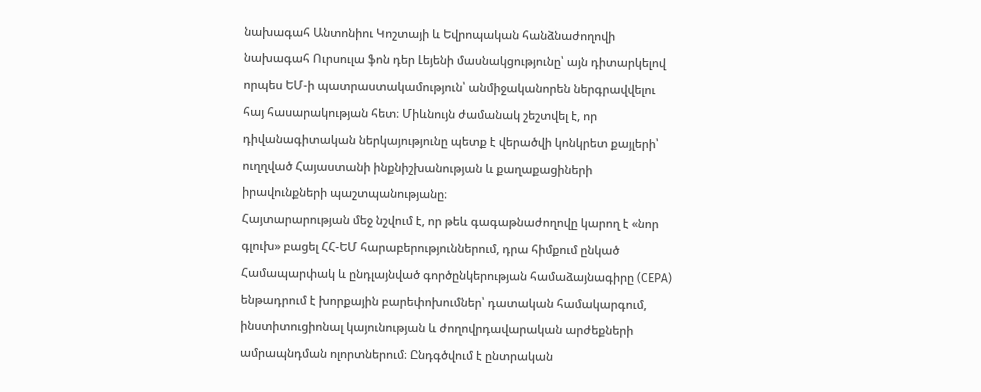նախագահ Անտոնիու Կոշտայի և Եվրոպական հանձնաժողովի նախագահ Ուրսուլա ֆոն դեր Լեյենի մասնակցությունը՝ այն դիտարկելով որպես ԵՄ-ի պատրաստակամություն՝ անմիջականորեն ներգրավվելու հայ հասարակության հետ։ Միևնույն ժամանակ շեշտվել է, որ դիվանագիտական ներկայությունը պետք է վերածվի կոնկրետ քայլերի՝ ուղղված Հայաստանի ինքնիշխանության և քաղաքացիների իրավունքների պաշտպանությանը։
Հայտարարության մեջ նշվում է, որ թեև գագաթնաժողովը կարող է «նոր գլուխ» բացել ՀՀ-ԵՄ հարաբերություններում, դրա հիմքում ընկած Համապարփակ և ընդլայնված գործընկերության համաձայնագիրը (CEPA) ենթադրում է խորքային բարեփոխումներ՝ դատական համակարգում, ինստիտուցիոնալ կայունության և ժողովրդավարական արժեքների ամրապնդման ոլորտներում։ Ընդգծվում է ընտրական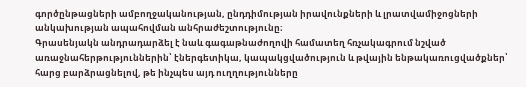գործընթացների ամբողջականության, ընդդիմության իրավունքների և լրատվամիջոցների անկախության ապահովման անհրաժեշտությունը։
Գրասենյակն անդրադարձել է նաև գագաթնաժողովի համատեղ հռչակագրում նշված առաջնահերթություններին՝ էներգետիկա, կապակցվածություն և թվային ենթակառուցվածքներ՝ հարց բարձրացնելով, թե ինչպես այդ ուղղությունները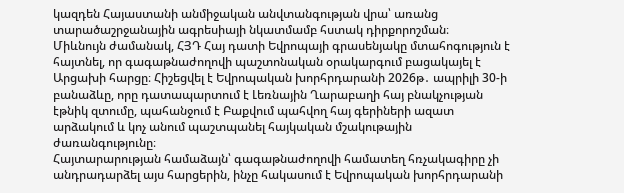կազդեն Հայաստանի անմիջական անվտանգության վրա՝ առանց տարածաշրջանային ագրեսիայի նկատմամբ հստակ դիրքորոշման։
Միևնույն ժամանակ, ՀՅԴ Հայ դատի Եվրոպայի գրասենյակը մտահոգություն է հայտնել, որ գագաթնաժողովի պաշտոնական օրակարգում բացակայել է Արցախի հարցը։ Հիշեցվել է Եվրոպական խորհրդարանի 2026թ․ ապրիլի 30-ի բանաձևը, որը դատապարտում է Լեռնային Ղարաբաղի հայ բնակչության էթնիկ զտումը, պահանջում է Բաքվում պահվող հայ գերիների ազատ արձակում և կոչ անում պաշտպանել հայկական մշակութային ժառանգությունը։
Հայտարարության համաձայն՝ գագաթնաժողովի համատեղ հռչակագիրը չի անդրադարձել այս հարցերին, ինչը հակասում է Եվրոպական խորհրդարանի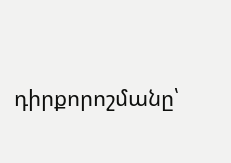դիրքորոշմանը՝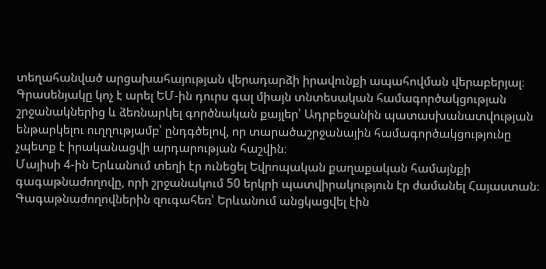տեղահանված արցախահայության վերադարձի իրավունքի ապահովման վերաբերյալ։
Գրասենյակը կոչ է արել ԵՄ-ին դուրս գալ միայն տնտեսական համագործակցության շրջանակներից և ձեռնարկել գործնական քայլեր՝ Ադրբեջանին պատասխանատվության ենթարկելու ուղղությամբ՝ ընդգծելով, որ տարածաշրջանային համագործակցությունը չպետք է իրականացվի արդարության հաշվին։
Մայիսի 4-ին Երևանում տեղի էր ունեցել Եվրոպական քաղաքական համայնքի գագաթնաժողովը, որի շրջանակում 50 երկրի պատվիրակություն էր ժամանել Հայաստան։ Գագաթնաժողովներին զուգահեռ՝ Երևանում անցկացվել էին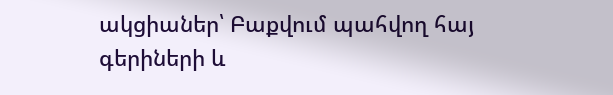ակցիաներ՝ Բաքվում պահվող հայ գերիների և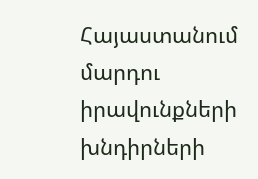Հայաստանում մարդու իրավունքների խնդիրների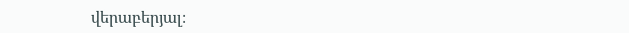վերաբերյալ։